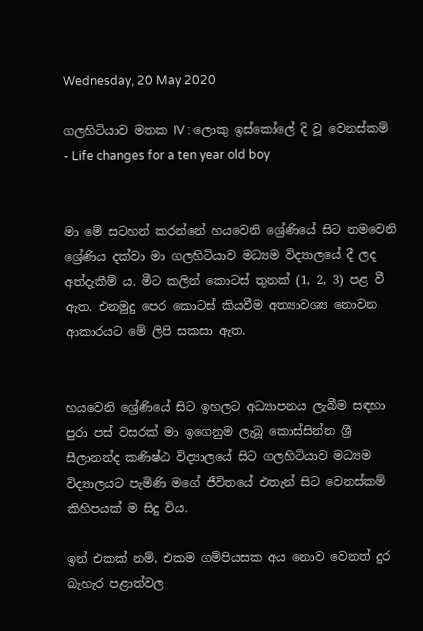Wednesday, 20 May 2020

ගලහිටියාව මතක IV : ලොකු ඉස්කෝලේ දි වූ වෙනස්කම් - Life changes for a ten year old boy


මා මේ සටහන් කරන්නේ හයවෙනි ශ්‍රේණියේ සිට නමවෙනි ශ්‍රේණිය දක්වා මා ගලහිටියාව මධ්‍යම විද්‍යාලයේ දී ලද අත්දැකීම් ය. මීට කලින් කොටස් තුනක් (1, 2, 3) පළ වී ඇත. එනමුදු පෙර කොටස් කියවීම අත්‍යාවශ්‍ය නොවන ආකාරයට මේ ලිපි සකසා ඇත.


හයවෙනි ශ්‍රේණියේ සිට ඉහලට අධ්‍යාපනය ලැබීම සඳහා පුරා පස් වසරක් මා ඉගෙනුම ලැබූ කොස්සින්න ශ්‍රී සීලානන්ද කණිෂ්ඨ විද්‍යාලයේ සිට ගලහිටියාව මධ්‍යම විද්‍යාලයට පැමිණි මගේ ජීවිතයේ එතැන් සිට වෙනස්කම් කිහිපයක් ම සිදු විය.

ඉන් එකක් නම්, එකම ගම්පියසක අය නොව වෙනත් දුර බැහැර පළාත්වල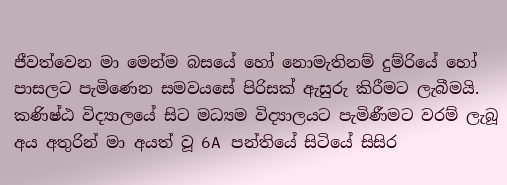ජීවත්වෙන මා මෙන්ම බසයේ හෝ නොමැතිනම් දුම්රියේ හෝ පාසලට පැමිණෙන සමවයසේ පිරිසක් ඇසුරු කිරීමට ලැබීමයි. කණිෂ්ඨ විද්‍යාලයේ සිට මධ්‍යම විද්‍යාලයට පැමිණීමට වරම් ලැබූ අය අතුරින් මා අයත් වූ 6A පන්තියේ සිටියේ සිසිර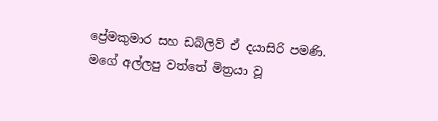ප්‍රේමකුමාර සහ ඩබ්ලිව් ඒ දයාසිරි පමණි. මගේ අල්ලපු වත්තේ මිත්‍රයා වූ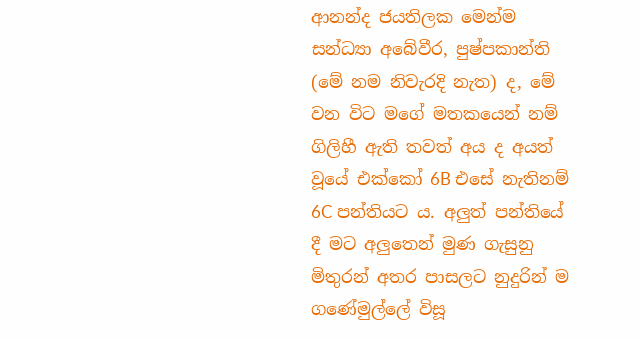ආනන්ද ජයතිලක මෙන්ම සන්ධ්‍යා අබේවීර, පුෂ්පකාන්ති (මේ නම නිවැරදි නැත) ද, මේ වන විට මගේ මතකයෙන් නම් ගිලිහී ඇති තවත් අය ද අයත් වූයේ එක්කෝ 6B එසේ නැතිනම් 6C පන්තියට ය. අලුත් පන්තියේ දී මට අලුතෙන් මුණ ගැසුනු මිතුරන් අතර පාසලට නුදුරින් ම ගණේමුල්ලේ විසූ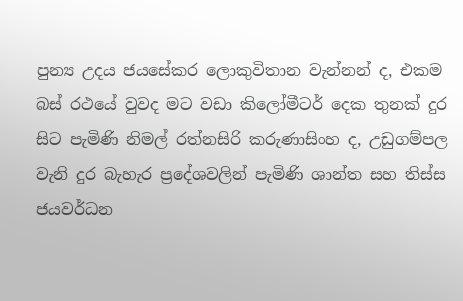පුන්‍ය උදය ජයසේකර ලොකුවිතාන වැන්නන් ද, එකම බස් රථයේ වුවද මට වඩා කිලෝමීටර් දෙක තුනක් දුර සිට පැමිණි නිමල් රත්නසිරි කරුණාසිංහ ද, උඩුගම්පල වැනි දුර බැහැර ප්‍රදේශවලින් පැමිණි ශාන්ත සහ තිස්ස ජයවර්ධන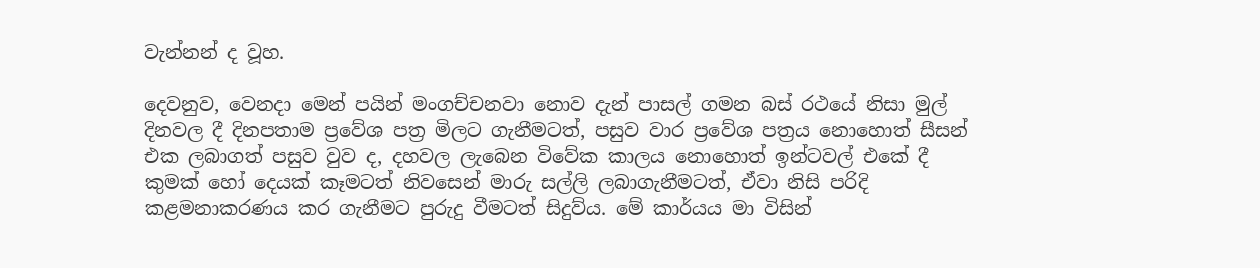වැන්නන් ද වූහ.

දෙවනුව, වෙනදා මෙන් පයින් මංගච්චනවා නොව දැන් පාසල් ගමන බස් රථයේ නිසා මුල් දිනවල දී දිනපතාම ප්‍රවේශ පත්‍ර මිලට ගැනීමටත්, පසුව වාර ප්‍රවේශ පත්‍රය නොහොත් සීසන් එක ලබාගත් පසුව වුව ද, දහවල ලැබෙන විවේක කාලය නොහොත් ඉන්ටවල් එකේ දී කුමක් හෝ දෙයක් කෑමටත් නිවසෙන් මාරු සල්ලි ලබාගැනීමටත්, ඒවා නිසි පරිදි කළමනාකරණය කර ගැනීමට පුරුදු වීමටත් සිදුව්ය. මේ කාර්යය මා විසින්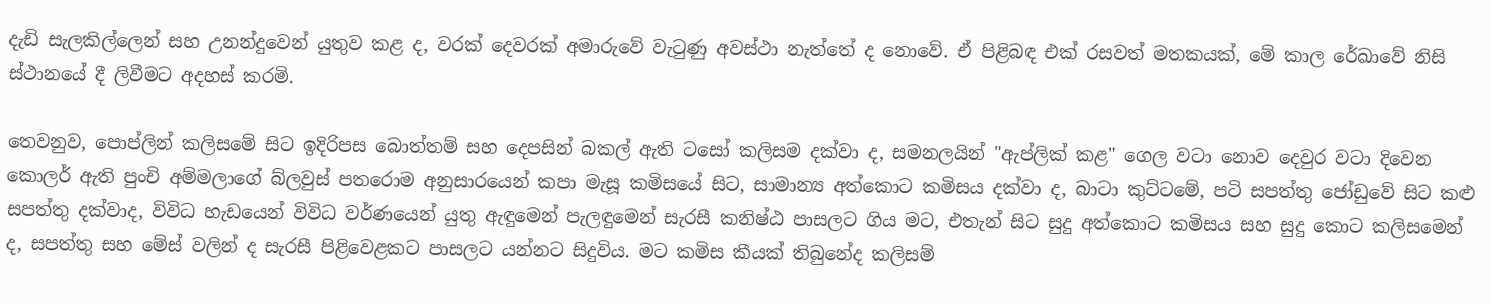දැඩි සැලකිල්ලෙන් සහ උනන්දුවෙන් යුතුව කළ ද, වරක් දෙවරක් අමාරුවේ වැටුණු අවස්ථා නැත්තේ ද නොවේ. ඒ පිළිබඳ එක් රසවත් මතකයක්, මේ කාල රේඛාවේ නිසි ස්ථානයේ දී ලිවීමට අදහස් කරමි.

තෙවනුව, පොප්ලින් කලිසමේ සිට ඉදිරිපස බොත්තම් සහ දෙපසින් බකල් ඇති ටසෝ කලිසම දක්වා ද, සමනලයින් "ඇප්ලික් කළ" ගෙල වටා නොව දෙවුර වටා දිවෙන කොලර් ඇති පුංචි අම්මලාගේ බ්ලවුස් පතරොම අනුසාරයෙන් කපා මැසූ කමිසයේ සිට, සාමාන්‍ය අත්කොට කමිසය දක්වා ද, බාටා කුට්ටමේ, පටි සපත්තු ජෝඩුවේ සිට කළු සපත්තු දක්වාද, විවිධ හැඩයෙන් විවිධ වර්ණයෙන් යුතු ඇඳුමෙන් පැලඳුමෙන් සැරසී කනිෂ්ඨ පාසලට ගිය මට, එතැන් සිට සුදු අත්කොට කමිසය සහ සුදු කොට කලිසමෙන් ද, සපත්තු සහ මේස් වලින් ද සැරසී පිළිවෙළකට පාසලට යන්නට සිදුවිය. මට කමිස කීයක් තිබුනේද කලිසම්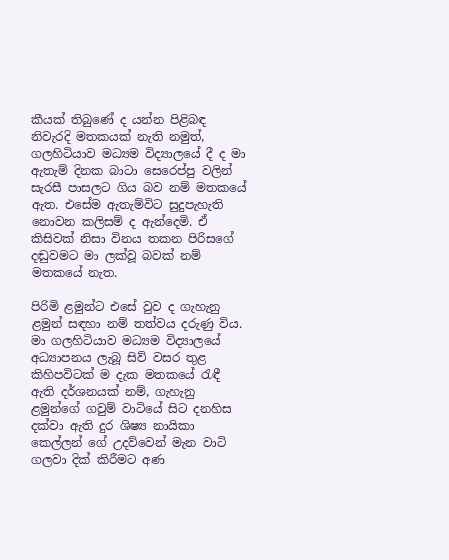කීයක් තිබුණේ ද යන්න පිළිබඳ නිවැරදි මතකයක් නැති නමුත්, ගලහිටියාව මධ්‍යම විද්‍යාලයේ දී ද මා ඇතැම් දිනක බාටා සෙරෙප්පු වලින් සැරසී පාසලට ගිය බව නම් මතකයේ ඇත. එසේම ඇතැම්විට සුදුපැහැති නොවන කලිසම් ද ඇන්දෙමි. ඒ කිසිවක් නිසා විනය තකන පිරිසගේ දඬුවමට මා ලක්වූ බවක් නම් මතකයේ නැත.

පිරිමි ළමුන්ට එසේ වුව ද ගැහැනු ළමුන් සඳහා නම් තත්වය දරුණු විය. මා ගලහිටියාව මධ්‍යම විද්‍යාලයේ අධ්‍යාපනය ලැබූ සිව් වසර තුළ කිහිපවිටක් ම දැක මතකයේ රැඳී ඇති දර්ශනයක් නම්, ගැහැනු ළමුන්ගේ ගවුම් වාටියේ සිට දනහිස දක්වා ඇති දුර ශිෂ්‍ය නායිකා කෙල්ලන් ගේ උදව්වෙන් මැන වාටි ගලවා දික් කිරීමට අණ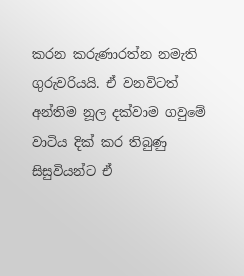කරන කරුණාරත්න නමැති ගුරුවරියයි. ඒ වනවිටත් අන්තිම නූල දක්වාම ගවුමේ වාටිය දික් කර තිබුණු සිසුවියන්ට ඒ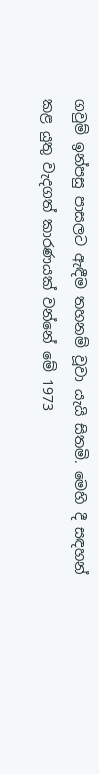ගවුම් ඉන්පසු පාසලට ඇඳීම තහනම් වූවා යැයි සිතමි. මෙහි දී සඳහන් කළ යුතු වැදගත් කාරණයක් වන්නේ මේ 1973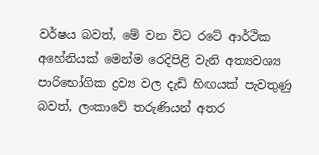වර්ෂය බවත්, මේ වන විට රටේ ආර්ථික අහේනියක් මෙන්ම රෙදිපිළි වැනි අත්‍යවශ්‍ය පාරිභෝගික ද්‍රව්‍ය වල දැඩි හිඟයක් පැවතුණු බවත්, ලංකාවේ තරුණියන් අතර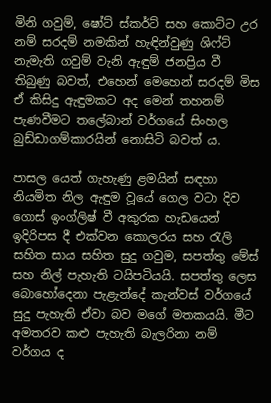මිනි ගවුම්, ෂෝට් ස්කර්ට් සහ කොට්ට උර නම් සරදම් නමකින් හැඳින්වුණු ශිෆ්ට් නැමැති ගවුම් වැනි ඇඳුම් ජනප්‍රිය වී තිබුණු බවත්, එහෙන් මෙහෙන් සරදම් මිස ඒ කිසිදු ඇඳුමකට අද මෙන් තහනම් පැණවීමට තලේබාන් වර්ගයේ සිංහල බුඩ්ඩාගම්කාරයින් නොසිටි බවත් ය.

පාසල යෙත් ගැහැණු ළමයින් සඳහා නියමිත නිල ඇඳුම වූයේ ගෙල වටා දිව ගොස් ඉංග්ලිෂ් වී අකුරක හැඩයෙන් ඉදිරිපස දී එක්වන කොලරය සහ රැලි සහිත සාය සහිත සුදු ගවුම, සපත්තු මේස් සහ නිල් පැහැති ටයිපටියයි. සපත්තු ලෙස බොහෝදෙනා පැළැන්දේ කැන්වස් වර්ගයේ සුදු පැහැති ඒවා බව මගේ මතකයයි. මීට අමතරව කළු පැහැති බැලරිනා නම් වර්ගය ද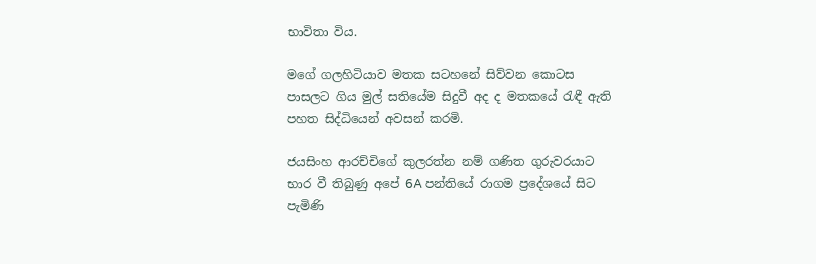භාවිතා විය.

මගේ ගලහිටියාව මතක සටහනේ සිව්වන කොටස පාසලට ගිය මුල් සතියේම සිදුවී අද ද මතකයේ රැඳී ඇති පහත සිද්ධියෙන් අවසන් කරමි.

ජයසිංහ ආරච්චිගේ කුලරත්න නම් ගණිත ගුරුවරයාට භාර වී තිබුණු අපේ 6A පන්තියේ රාගම ප්‍රදේශයේ සිට පැමිණි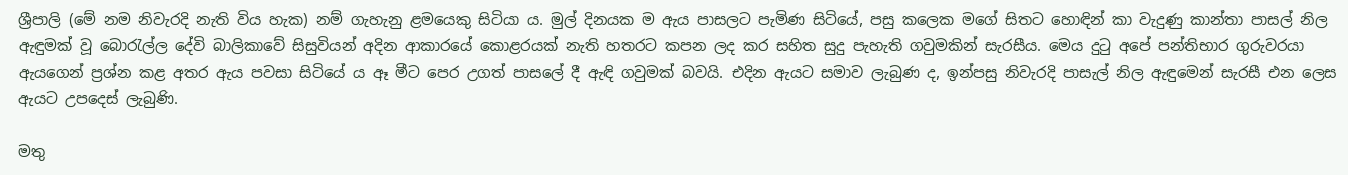ශ්‍රීපාලි (මේ නම නිවැරදි නැති විය හැක) නම් ගැහැනු ළමයෙකු සිටියා ය. මුල් දිනයක ම ඇය පාසලට පැමිණ සිටියේ, පසු කලෙක මගේ සිතට හොඳින් කා වැදුණු කාන්තා පාසල් නිල ඇඳුමක් වූ බොරැල්ල දේවි බාලිකාවේ සිසුවියන් අදින ආකාරයේ කොළරයක් නැති හතරට කපන ලද කර සහිත සුදු පැහැති ගවුමකින් සැරසීය. මෙය දුටු අපේ පන්තිභාර ගුරුවරයා ඇයගෙන් ප්‍රශ්න කළ අතර ඇය පවසා සිටියේ ය ඈ මීට පෙර උගත් පාසලේ දී ඇඳි ගවුමක් බවයි. එදින ඇයට සමාව ලැබුණ ද, ඉන්පසු නිවැරදි පාසැල් නිල ඇඳුමෙන් සැරසී එන ලෙස ඇයට උපදෙස් ලැබුණි.

මතු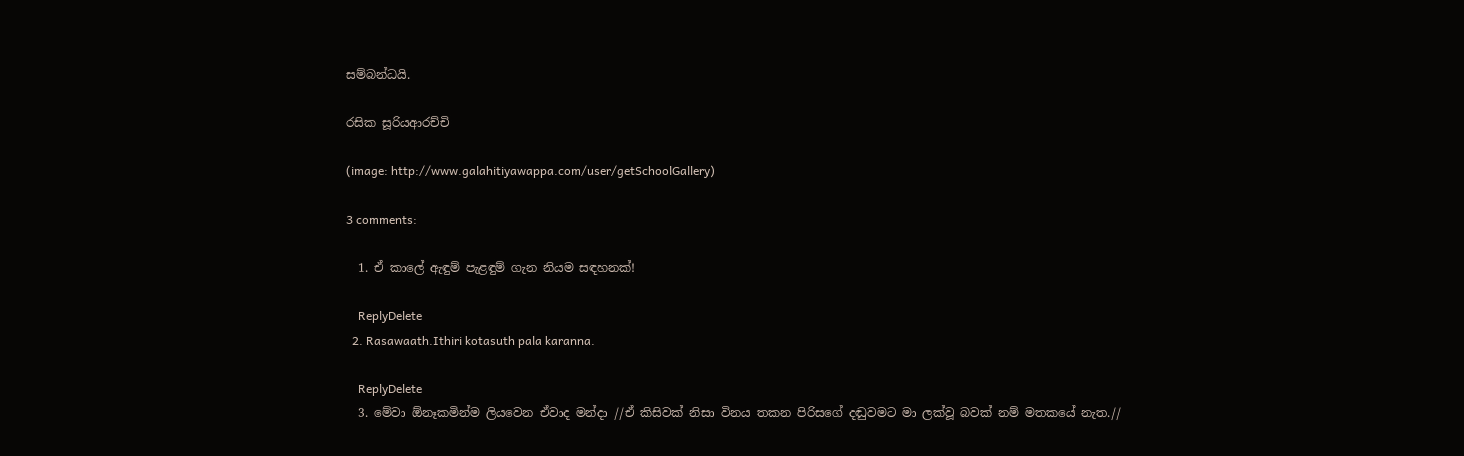සම්බන්ධයි.

රසික සූරියආරච්චි

(image: http://www.galahitiyawappa.com/user/getSchoolGallery)

3 comments:

  1. ඒ කාලේ ඇඳුම් පැළඳුම් ගැන නියම සඳහනක්!

    ReplyDelete
  2. Rasawaath.Ithiri kotasuth pala karanna.

    ReplyDelete
  3. මේවා ඕනෑකමින්ම ලියවෙන ඒවාද මන්දා //ඒ කිසිවක් නිසා විනය තකන පිරිසගේ දඬුවමට මා ලක්වූ බවක් නම් මතකයේ නැත.//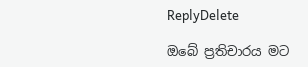ReplyDelete

ඔබේ ප්‍රතිචාරය මට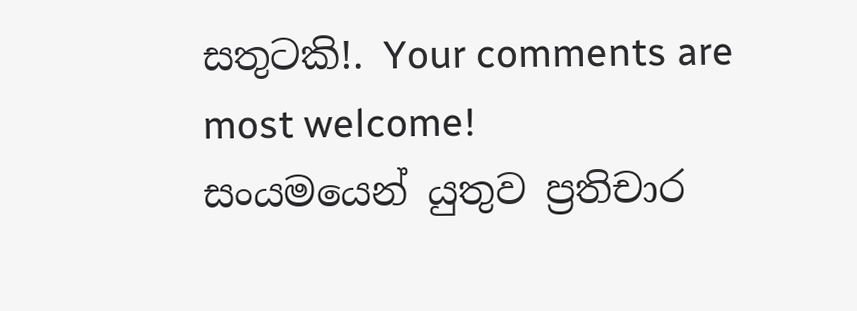සතුටකි!. Your comments are most welcome!
සංයමයෙන් යුතුව ප්‍රතිචාර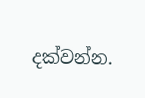දක්වන්න.